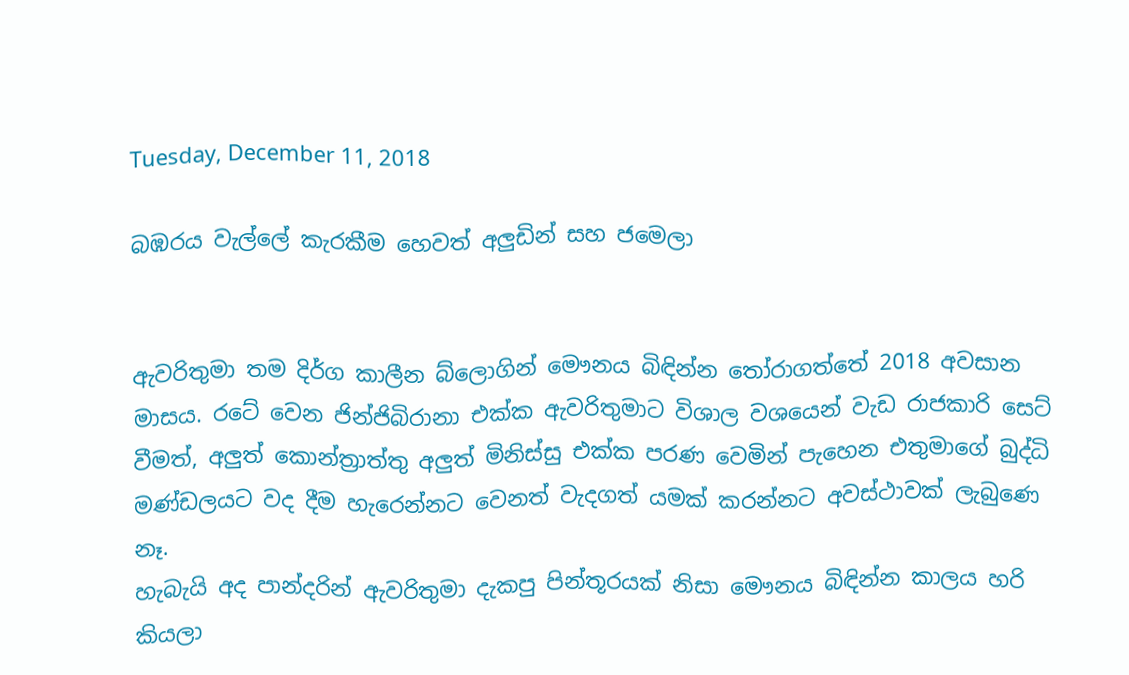Tuesday, December 11, 2018

බඹරය වැල්ලේ කැරකීම හෙවත් අලුඩින් සහ ජමෙලා


ඇවරිතුමා තම දිර්ග කාලීන බ්ලොගින් මෞනය බිඳින්න තෝරාගත්තේ 2018 අවසාන මාසය. රටේ වෙන ජින්ජිබිරානා එක්ක ඇවරිතුමාට විශාල වශයෙන් වැඩ රාජකාරි සෙට් වීමත්, අලුත් කොන්ත්‍රාත්තු අලුත් මිනිස්සු එක්ක පරණ වෙමින් පැහෙන එතුමාගේ බුද්ධි මණ්ඩලයට වද දීම හැරෙන්නට වෙනත් වැදගත් යමක් කරන්නට අවස්ථාවක් ලැබුණෙ නෑ.
හැබැයි අද පාන්දරින් ඇවරිතුමා දැකපු පින්තූරයක් නිසා මෞනය බිඳින්න කාලය හරි කියලා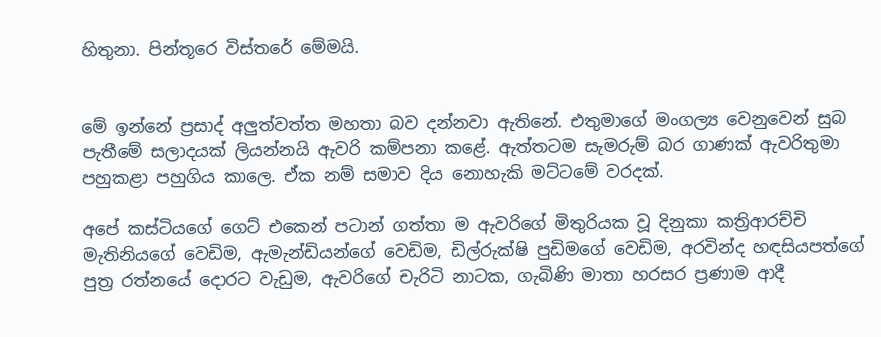හිතුනා. පින්තූරෙ විස්තරේ මේමයි.


මේ ඉන්නේ ප්‍රසාද් අලුත්වත්ත මහතා බව දන්නවා ඇතිනේ. එතුමාගේ මංගල්‍ය වෙනුවෙන් සුබ පැතීමේ සලාදයක් ලියන්නයි ඇවරි කම්පනා කළේ. ඇත්තටම සැමරුම් බර ගාණක් ඇවරිතුමා පහුකළා පහුගිය කාලෙ. ඒක නම් සමාව දිය නොහැකි මට්ටමේ වරදක්.

අපේ කස්ටියගේ ගෙට් එකෙන් පටාන් ගත්තා ම ඇවරිගේ මිතුරියක වූ දිනුකා කත්‍රිආරච්චි මැතිනියගේ වෙඩිම, ඇමැන්ඩියන්ගේ වෙඩිම, ඩිල්රුක්ෂි පුඩිමගේ වෙඩිම, අරවින්ද හඳසියපත්ගේ පුත්‍ර රත්නයේ දොරට වැඩුම, ඇවරිගේ චැරිටි නාටක, ගැබිණි මාතා හරසර ප්‍රණාම ආදී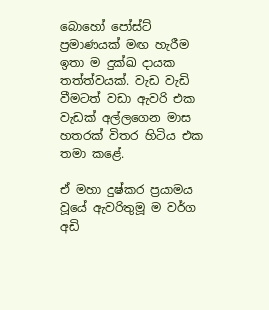බොහෝ පෝස්ට් ප්‍රමාණයක් මඟ හැරීම ඉතා ම දුක්ඛ දායක තත්ත්වයක්. වැඩ වැඩි වීමටත් වඩා ඇවරි එක වැඩක් අල්ලගෙන මාස හතරක් විතර හිටිය එක තමා කළේ.

ඒ මහා දුෂ්කර ප්‍රයාමය වූයේ ඇවරිතුමූ ම වර්ග අඩි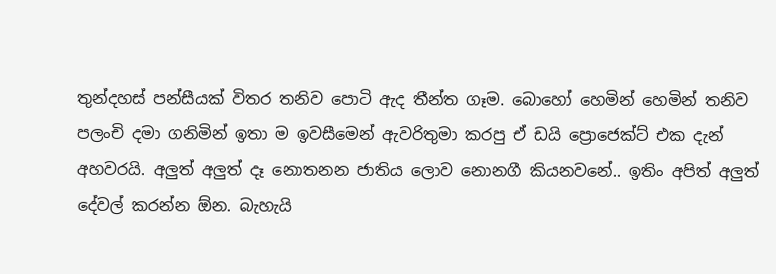තුන්දහස් පන්සීයක් විතර තනිව පොටි ඇද තීන්ත ගෑම. බොහෝ හෙමින් හෙමින් තනිව පලංචි දමා ගනිමින් ඉතා ම ඉවසීමෙන් ඇවරිතුමා කරපු ඒ ඩයි ප්‍රොජෙක්ට් එක දැන් අහවරයි. අලුත් අලුත් දෑ නොතනන ජාතිය ලොව නොනගී කියනවනේ.. ඉතිං අපිත් අලුත් දේවල් කරන්න ඕන. බැහැයි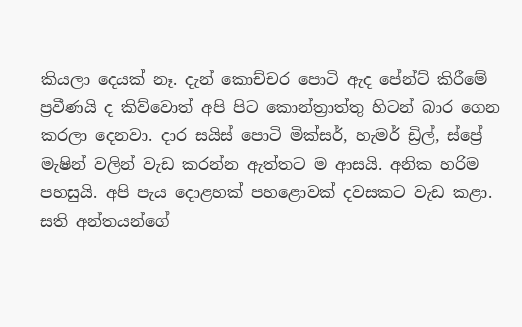කියලා දෙයක් නෑ. දැන් කොච්චර පොටි ඇද පේන්ට් කිරීමේ ප්‍රවීණයි ද කිව්වොත් අපි පිට කොන්ත්‍රාත්තු හිටන් බාර ගෙන කරලා දෙනවා. දාර සයිස් පොටි මික්සර්, හැමර් ඩ්‍රිල්, ස්ප්‍රේ මැෂින් වලින් වැඩ කරන්න ඇත්තට ම ආසයි. අනික හරිම පහසුයි. අපි පැය දොළහක් පහළොවක් දවසකට වැඩ කළා. සති අන්තයන්ගේ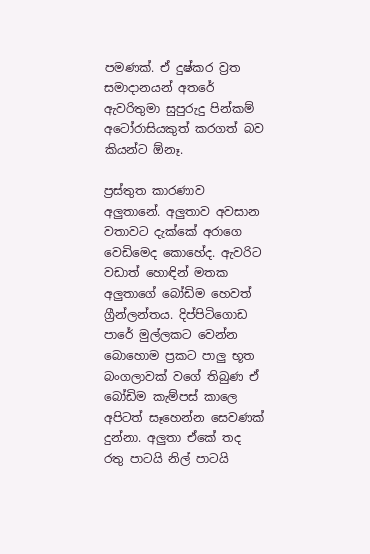පමණක්. ඒ දුෂ්කර ව්‍රත සමාදානයන් අතරේ ඇවරිතුමා සුපුරුදු පින්කම් අටෝරාසියකුත් කරගත් බව කියන්ට ඕනෑ.

ප්‍රස්තුත කාරණාව අලුතානේ. අලුතාව අවසාන වතාවට දැක්කේ අරාගෙ වෙඩිමෙද කොහේද. ඇවරිට වඩාත් හොඳින් මතක අලුතාගේ බෝඩිම හෙවත් ග්‍රීන්ලන්තය. දිප්පිටිගොඩ පාරේ මුල්ලකට වෙන්න බොහොම ප්‍රකට පාලු භූත බංගලාවක් වගේ තිබුණ ඒ බෝඩිම කැම්පස් කාලෙ අපිටත් සෑහෙන්න සෙවණක් දුන්නා. අලුතා ඒකේ තද රතු පාටයි නිල් පාටයි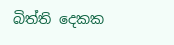බිත්ති දෙකක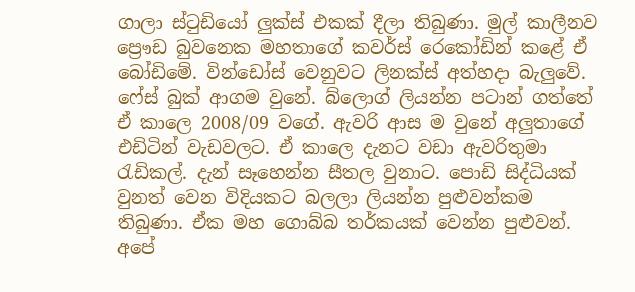ගාලා ස්ටුඩියෝ ලුක්ස් එකක් දීලා තිබුණා. මුල් කාලීනව ප්‍රෞඩ බුවනෙක මහතාගේ කවර්ස් රෙකෝඩින් කළේ ඒ බෝඩිමේ. වින්ඩෝස් වෙනුවට ලිනක්ස් අත්හදා බැලුවේ. ෆේස් බුක් ආගම වුනේ. බ්ලොග් ලියන්න පටාන් ගත්තේ ඒ කාලෙ 2008/09 වගේ. ඇවරි ආස ම වුනේ අලුතාගේ එඩිටින් වැඩවලට. ඒ කාලෙ දැනට වඩා ඇවරිතුමා රැඩිකල්. දැන් සෑහෙන්න සීතල වුනාට. පොඩි සිද්ධියක් වුනත් වෙන විදියකට බලලා ලියන්න පුළුවන්කම තිබුණා. ඒක මහ ගොබ්බ තර්කයක් වෙන්න පුළුවන්. අපේ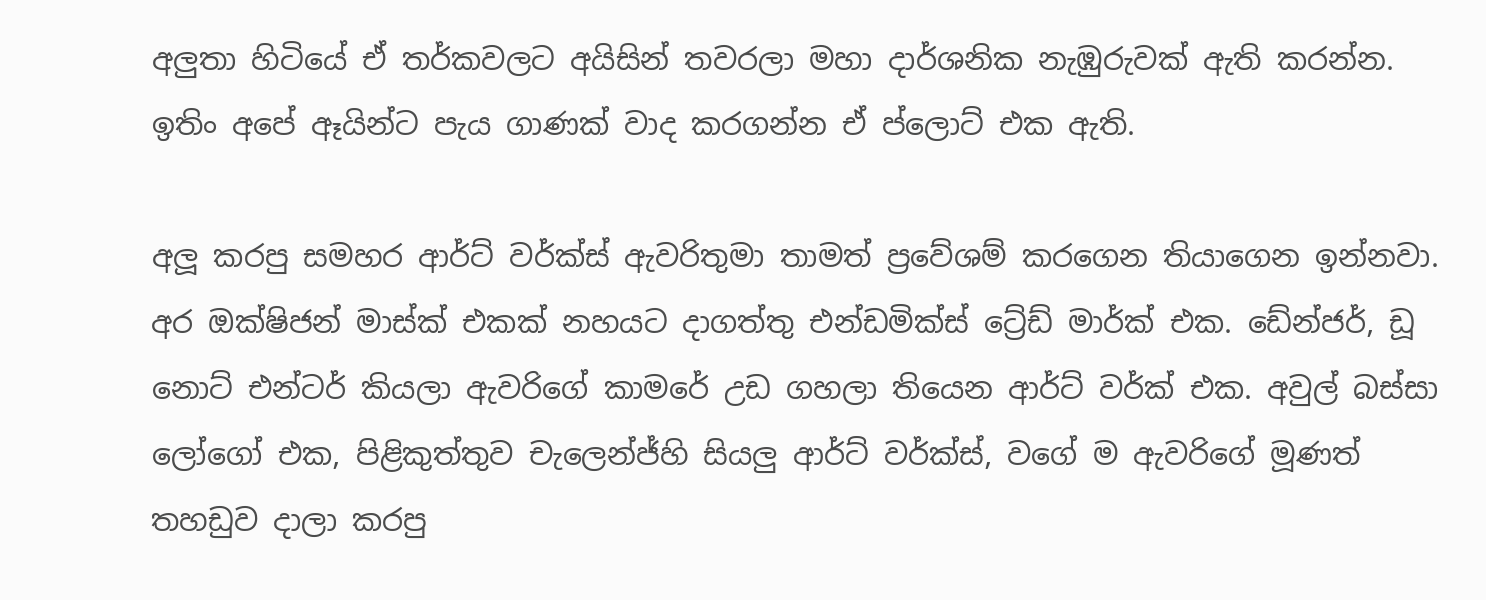අලුතා හිටියේ ඒ තර්කවලට අයිසින් තවරලා මහා දාර්ශනික නැඹුරුවක් ඇති කරන්න. ඉතිං අපේ ඈයින්ට පැය ගාණක් වාද කරගන්න ඒ ප්ලොට් එක ඇති.

අලූ කරපු සමහර ආර්ට් වර්ක්ස් ඇවරිතුමා තාමත් ප්‍රවේශම් කරගෙන තියාගෙන ඉන්නවා. අර ඔක්ෂිජන් මාස්ක් එකක් නහයට දාගත්තු එන්ඩමික්ස් ට්‍රේඩ් මාර්ක් එක. ඩේන්ජර්, ඩූ නොට් එන්ටර් කියලා ඇවරිගේ කාමරේ උඩ ගහලා තියෙන ආර්ට් වර්ක් එක. අවුල් බස්සා ලෝගෝ එක, පිළිකුත්තුව චැලෙන්ජ්හි සියලු ආර්ට් වර්ක්ස්, වගේ ම ඇවරිගේ මූණත් තහඩුව දාලා කරපු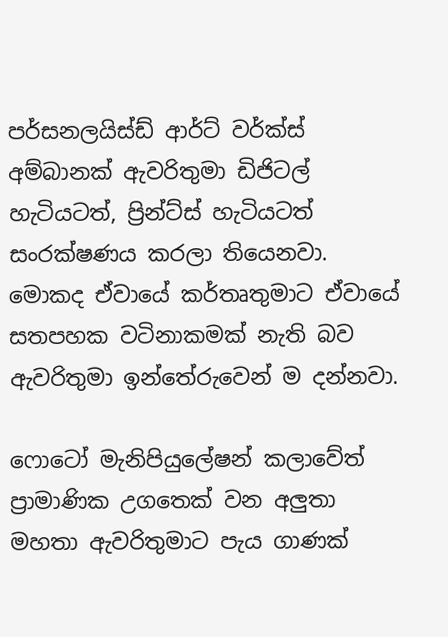පර්සනලයිස්ඩ් ආර්ට් වර්ක්ස් අම්බානක් ඇවරිතුමා ඩිජිටල් හැටියටත්, ප්‍රින්ට්ස් හැටියටත් සංරක්ෂණය කරලා තියෙනවා. මොකද ඒවායේ කර්තෘතුමාට ඒවායේ සතපහක වටිනාකමක් නැති බව ඇවරිතුමා ඉන්තේරුවෙන් ම දන්නවා.

ෆොටෝ මැනිපියුලේෂන් කලාවේත් ප්‍රාමාණික උගතෙක් වන අලුතා මහතා ඇවරිතුමාට පැය ගාණක්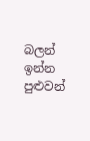බලන් ඉන්න පුළුවන්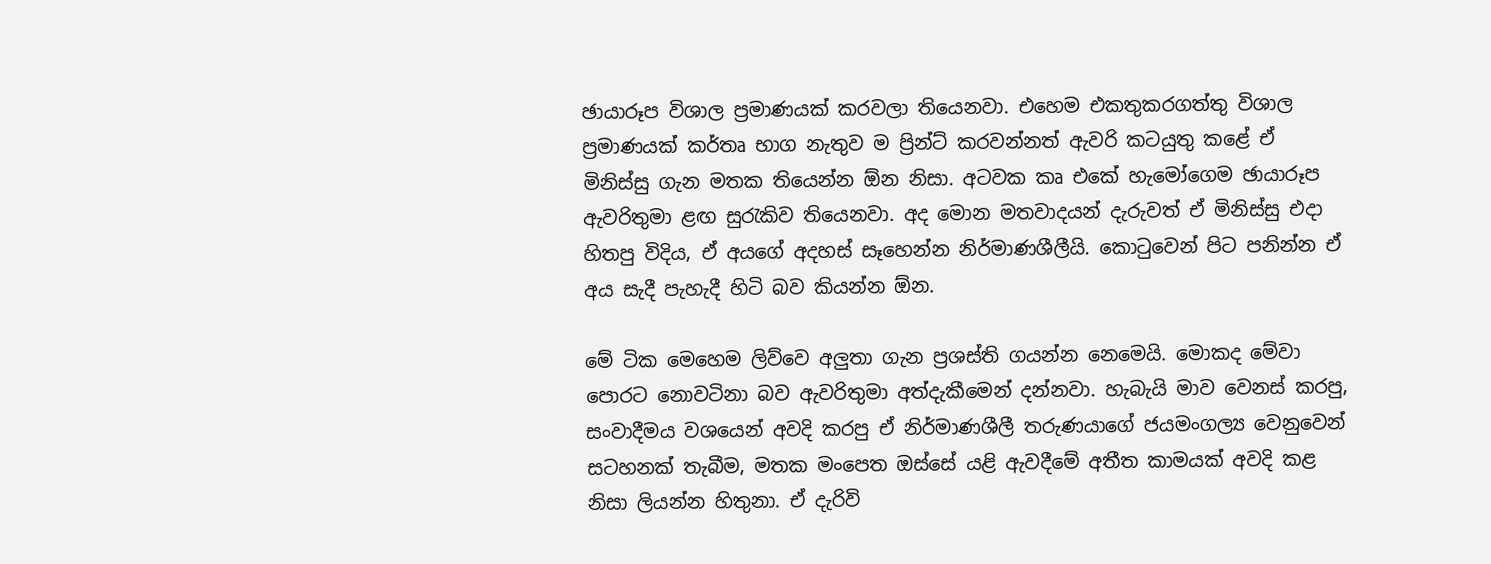ඡායාරූප විශාල ප්‍රමාණයක් කරවලා තියෙනවා. එහෙම එකතුකරගත්තු විශාල ප්‍රමාණයක් කර්තෘ භාග නැතුව ම ප්‍රින්ට් කරවන්නත් ඇවරි කටයුතු කළේ ඒ මිනිස්සු ගැන මතක තියෙන්න ඕන නිසා. අටවක කෘ එකේ හැමෝගෙම ඡායාරූප ඇවරිතුමා ළඟ සුරැකිව තියෙනවා. අද මොන මතවාදයන් දැරුවත් ඒ මිනිස්සු එදා හිතපු විදිය, ඒ අයගේ අදහස් සෑහෙන්න නිර්මාණශීලීයි. කොටුවෙන් පිට පනින්න ඒ අය සැදී පැහැදී හිටි බව කියන්න ඕන.

මේ ටික මෙහෙම ලිව්වෙ අලුතා ගැන ප්‍රශස්ති ගයන්න නෙමෙයි. මොකද මේවා පොරට නොවටිනා බව ඇවරිතුමා අත්දැකීමෙන් දන්නවා. හැබැයි මාව වෙනස් කරපු, සංවාදීමය වශයෙන් අවදි කරපු ඒ නිර්මාණශීලී තරුණයාගේ ජයමංගල්‍ය වෙනුවෙන් සටහනක් තැබීම, මතක මංපෙත ඔස්සේ යළි ඇවදීමේ අතීත කාමයක් අවදි කළ නිසා ලියන්න හිතුනා. ඒ දැරිවි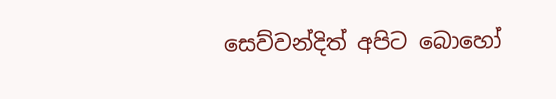සෙව්වන්දිත් අපිට බොහෝ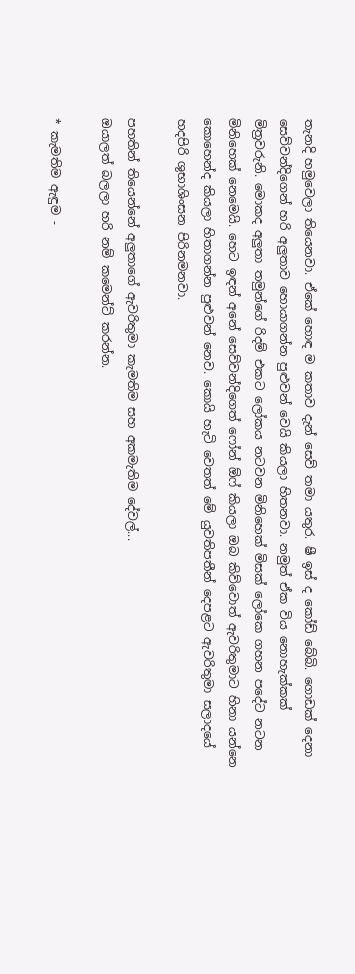තැනදි හමුවෙලා තියෙනවා. ඒකේ හොඳ ම කතාව දැන් සෙව් තමා යතුර. ෂී ඉස් ද කෝඩ් බේබි. ගොඩක් දෙනා සෙව්වන්දිගෙන් හරි අලුතාව හොයාගන්න පුළුවන් වෙයි කියලා හිතනවා. නමුත් ඒක විය නොහැක්කක් මිත්‍රවරුනි. මොකද අලුතා තමුන්ගේ රිදම් එකට ලෝකය නටවන මිනිහෙක් මිසක් ලෝකෙ ගහන පදේට නටන මිනිහෙක් නෙමෙයි. හෙට ඉඳන් අනේ සෙව්වන්දිගෙත් ෆෝන් ඕෆ් කියලා ඔබ කිව්වොත් ඇවරිතුමාට හිනා යන්නෙ කොහෙන්ද කියලා හිතාගන්න පුළුවන් නෙව. කොයි හැටි වෙතත් මේ යුවතිපතීන් දෙපළට ඇවරිතුමා සලාදයේ හදපිරි ශුභාශිංසන පිරිනමනවා.

පහතින් තියෙන්නේ අලුතාගේ ඇවරිතුමා කැමතිම සහ අකමැතිම දේවල්...
ඔයාලත් බලලා හරි නම් කමෙන්ට් කරන්න.

* කැමතිම ඇඳුම -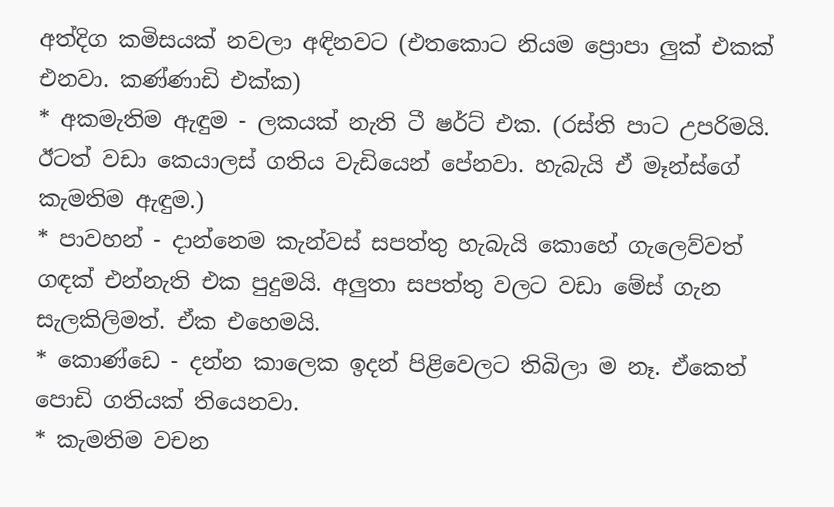අත්දිග කමිසයක් නවලා අඳිනවට (එතකොට නියම ප්‍රොපා ලුක් එකක් එනවා. කණ්ණාඩි එක්ක)
* අකමැතිම ඇඳුම - ලකයක් නැති ටී ෂර්ට් එක. (රස්ති පාට උපරිමයි. ඊටත් වඩා කෙයාලස් ගතිය වැඩියෙන් පේනවා. හැබැයි ඒ මෑන්ස්ගේ කැමතිම ඇඳුම.)
* පාවහන් - දාන්නෙම කැන්වස් සපත්තු හැබැයි කොහේ ගැලෙව්වත් ගඳක් එන්නැති එක පුදුමයි. අලුතා සපත්තු වලට වඩා මේස් ගැන සැලකිලිමත්. ඒක එහෙමයි.
* කොණ්ඩෙ - දන්න කාලෙක ඉදන් පිළිවෙලට තිබිලා ම නෑ. ඒකෙත් පොඩි ගතියක් තියෙනවා.
* කැමතිම වචන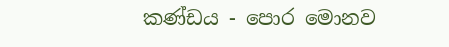කණ්ඩය - පොර මොනව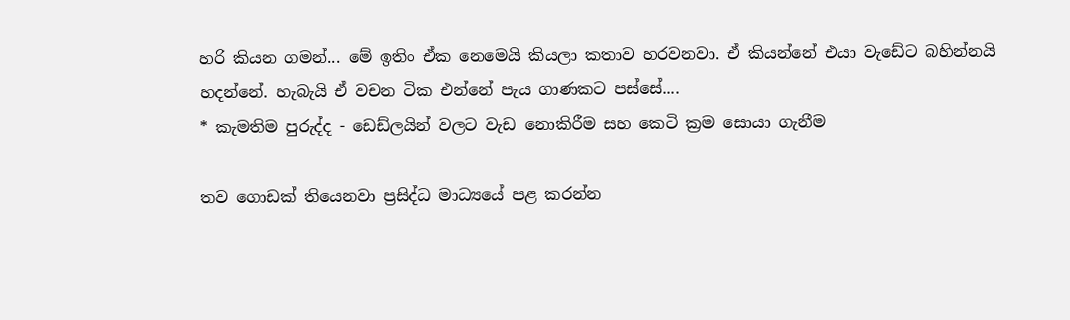හරි කියන ගමන්... මේ ඉතිං ඒක නෙමෙයි කියලා කතාව හරවනවා. ඒ කියන්නේ එයා වැඩේට බහින්නයි හදන්නේ. හැබැයි ඒ වචන ටික එන්නේ පැය ගාණකට පස්සේ....
* කැමතිම පුරුද්ද - ඩෙඩ්ලයින් වලට වැඩ නොකිරීම සහ කෙටි ක්‍රම සොයා ගැනීම

තව ගොඩක් තියෙනවා ප්‍රසිද්ධ මාධ්‍යයේ පළ කරන්න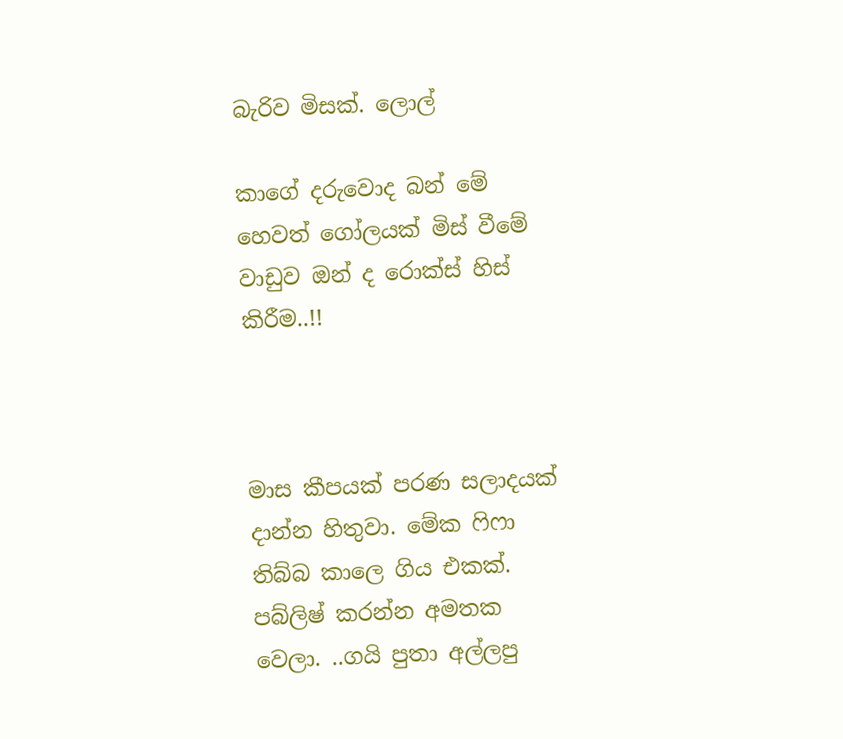බැරිව මිසක්. ලොල්

කාගේ දරුවොද බන් මේ හෙවත් ගෝලයක් මිස් වීමේ වාඩුව ඔන් ද රොක්ස් හිස් කිරීම..!!



මාස කීපයක් පරණ සලාදයක් දාන්න හිතුවා. මේක ෆිෆා තිබ්බ කාලෙ ගිය එකක්. පබ්ලිෂ් කරන්න අමතක වෙලා. ..ගයි පුතා අල්ලපු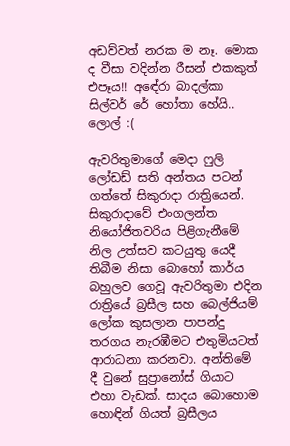අඩව්වත් නරක ම නෑ. මොක ද වීසා වදින්න රීසන් එකකුත් එපෑය!! අඳේරා බාදල්කා සිල්වර් රේ හෝතා හේයි.. ලොල් :(

ඇවරිතුමාගේ මෙදා ෆුලි ලෝඩඩ් සති අන්තය පටන් ගත්තේ සිකුරාදා රාත්‍රියෙන්. සිකුරාදාවේ එංගලන්ත නියෝජිතවරිය පිළිගැනීමේ නිල උත්සව කටයුතු යෙදී තිබීම නිසා බොහෝ කාර්ය බහුලව ගෙවූ ඇවරිතුමා එදින රාත්‍රියේ බ්‍රසීල සහ බෙල්ජියම් ලෝක කුසලාන පාපන්දු තරගය නැරඹීමට එතුමියටත් ආරාධනා කරනවා. අන්තිමේ දී වුනේ සුප්‍රානෝස් ගියාට එහා වැඩක්. සාදය බොහොම හොඳින් ගියත් බ්‍රසීලය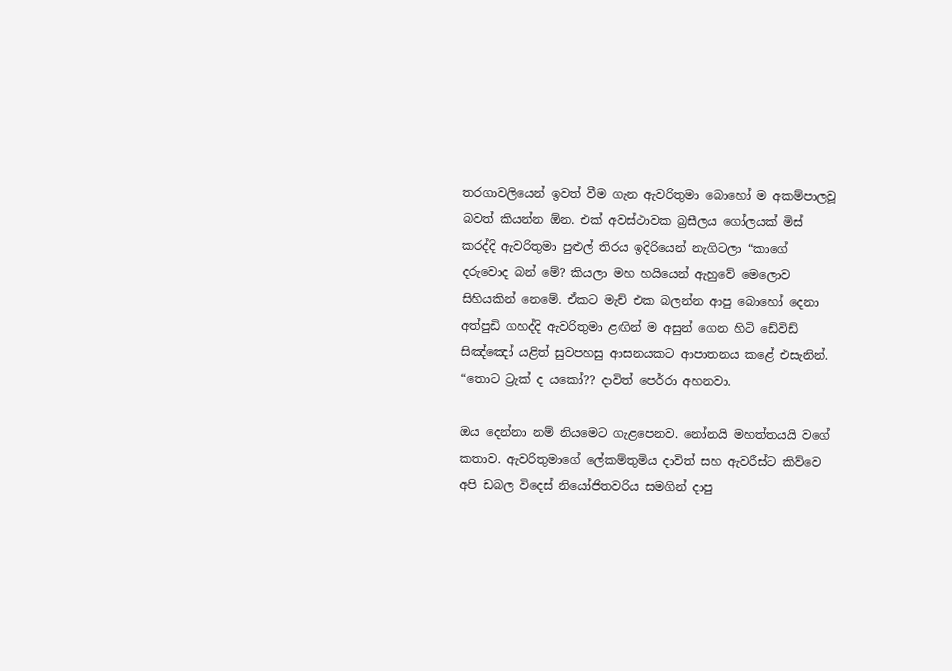තරගාවලියෙන් ඉවත් වීම ගැන ඇවරිතුමා බොහෝ ම අකම්පාලවූ බවත් කියන්න ඕන. එක් අවස්ථාවක බ්‍රසීලය ගෝලයක් මිස් කරද්දි ඇවරිතුමා පුළුල් තිරය ඉදිරියෙන් නැගිටලා “කාගේ දරුවොද බන් මේ? කියලා මහ හයියෙන් ඇහුවේ මෙලොව සිහියකින් නෙමේ. ඒකට මැච් එක බලන්න ආපු බොහෝ දෙනා අත්පුඩි ගහද්දි ඇවරිතුමා ළඟින් ම අසුන් ගෙන හිටි ඩේවිඩ් සිඤ්ඤෝ යළිත් සුවපහසු ආසනයකට ආපාතනය කළේ එසැනින්. “තොට ට්‍රැක් ද යකෝ?? දාවිත් පෙර්රා අහනවා.

ඔය දෙන්නා නම් නියමෙට ගැළපෙනව. නෝනයි මහත්තයයි වගේ කතාව. ඇවරිතුමාගේ ලේකම්තුමිය දාවිත් සහ ඇවරීස්ට කිව්වෙ අපි ඩබල විදෙස් නියෝජිතවරිය සමගින් දාපු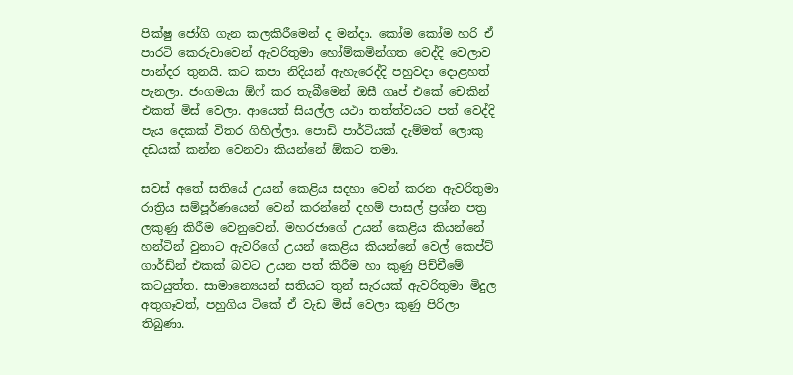පික්ෂු ජෝගි ගැන කලකිරීමෙන් ද මන්දා. කෝම කෝම හරි ඒ පාරටි කෙරුවාවෙන් ඇවරිතුමා හෝම්කමින්ගත වෙද්දි වෙලාව පාන්දර තුනයි. කට කපා නිදියන් ඇහැරෙද්දි පහුවදා දොළහත් පැනලා. ජංගමයා ඕෆ් කර තැබීමෙන් ඔසී ගෘප් එකේ චෙකින් එකත් මිස් වෙලා. ආයෙත් සියල්ල යථා තත්ත්වයට පත් වෙද්දි පැය දෙකක් විතර ගිහිල්ලා. පොඩි පාර්ටියක් දැම්මත් ලොකු දඩයක් කන්න වෙනවා කියන්නේ ඕකට තමා.

සවස් අතේ සතියේ උයන් කෙළිය සදහා වෙන් කරන ඇවරිතුමා රාත්‍රිය සම්පූර්ණයෙන් වෙන් කරන්නේ දහම් පාසල් ප්‍රශ්න පත්‍ර ලකුණු කිරීම වෙනුවෙන්. මහරජාගේ උයන් කෙළිය කියන්නේ හන්ටින් වුනාට ඇවරිගේ උයන් කෙළිය කියන්නේ වෙල් කෙප්ට් ගාර්ඩ්න් එකක් බවට උයන පත් කිරීම හා කුණු පිච්චීමේ කටයුත්ත. සාමාන්‍යෙයන් සතියට තුන් සැරයක් ඇවරිතුමා මිදුල අතුගෑවත්, පහුගිය ටිකේ ඒ වැඩ මිස් වෙලා කුණු පිරිලා තිබුණා.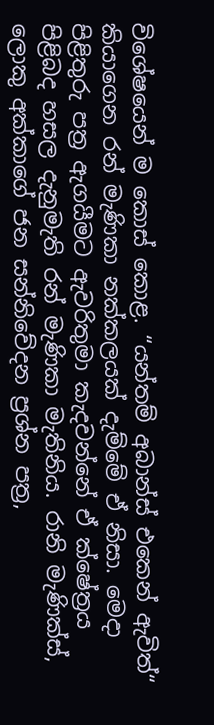විශේෂයෙන් ම කොස් කොළ. “යන්තම් අබාන්ස් එකෙන් ඇවිත්“ කියාගෙන රන් මැණිකා නක්කලයක් දැම්මේ ඒ නිසා. මෙදා පිළිතුරු පත්‍ර ඇගයීමට ඇවරිතුමා කැදවන්නේ ඒ ක්ෂේත්‍රය පිළිබද හසල දැනුමැති රන් මැණිකා මැතිනිය. රානි මැණික්ස්, ලොකු අක්කාගේ ජන සන්නිවේදන ප්‍රශ්න පත්‍ර,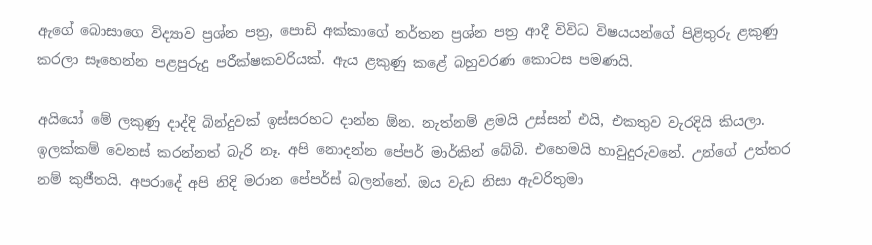ඇගේ බොසාගෙ විද්‍යාව ප්‍රශ්න පත්‍ර, පොඩි අක්කාගේ නර්තන ප්‍රශ්න පත්‍ර ආදී විවිධ විෂයයන්ගේ පිළිතුරු ළකුණු කරලා සෑහෙන්න පළපුරුදු පරීක්ෂකවරියක්. ඇය ළකුණු කළේ බහුවරණ කොටස පමණයි.

අයියෝ මේ ලකුණු දාද්දි බින්දුවක් ඉස්සරහට දාන්න ඕන. නැත්නම් ළමයි උස්සන් එයි, එකතුව වැරදියි කියලා. ඉලක්කම් වෙනස් කරන්නත් බැරි නෑ. අපි නොදන්න පේපර් මාර්කින් බේබි. එහෙමයි හාවුදුරුවනේ. උන්ගේ උත්තර නම් කුජීතයි. අපරාදේ අපි නිදි මරාන පේපර්ස් බලන්නේ. ඔය වැඩ නිසා ඇවරිතුමා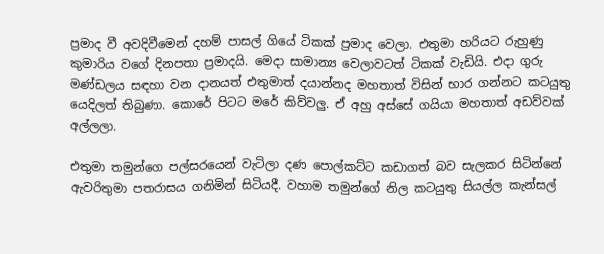ප්‍රමාද වී අවදිවීමෙන් දහම් පාසල් ගියේ ටිකක් ප්‍රමාද වෙලා. එතුමා හරියට රුහුණු කුමාරිය වගේ දිනපතා ප්‍රමාදයි. මෙදා සාමාන්‍ය වෙලාවටත් ටිකක් වැඩියි. එදා ගුරු මණ්ඩලය සඳහා වන දානයත් එතුමාත් දයාන්නද මහතාත් විසින් භාර ගන්නට කටයුතු යෙදිලත් තිබුණා. කොරේ පිටට මරේ කිව්වලු. ඒ අහු අස්සේ ගයියා මහතාත් අඩව්වක් අල්ලලා.

එතුමා තමුන්ගෙ පල්සරයෙන් වැටිලා දණ පොල්කට්ට කඩාගත් බව සැලකර සිටින්නේ ඇවරිතුමා පතරාසය ගනිමින් සිටියදී. වහාම තමුන්ගේ නිල කටයුතු සියල්ල කැන්සල්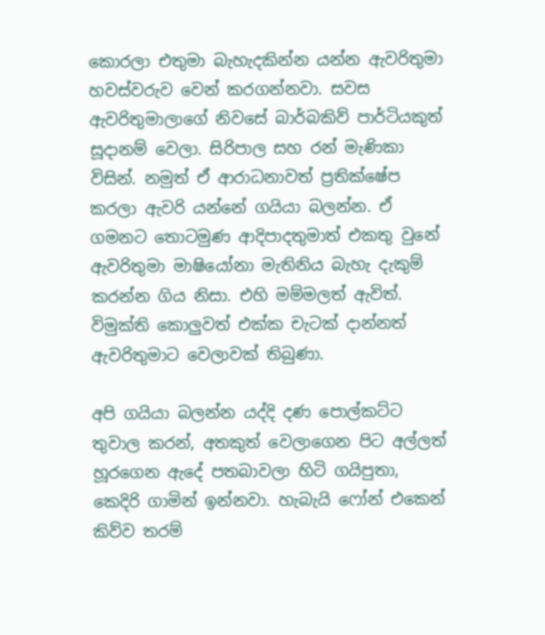කොරලා එතුමා බැහැදකින්න යන්න ඇවරිතුමා හවස්වරුව වෙන් කරගන්නවා. සවස ඇවරිතුමාලාගේ නිවසේ බාර්බකිව් පාර්ටියකුත් සූදානම් වෙලා. සිරිපාල සහ රන් මැණිකා විසින්. නමුත් ඒ ආරාධනාවත් ප්‍රතික්ෂේප කරලා ඇවරි යන්නේ ගයියා බලන්න. ඒ ගමනට තොටමුණ ආදිපාදතුමාත් එකතු වුනේ ඇවරිතුමා මාෂියෝනා මැතිනිය බැහැ දැකුම් කරන්න ගිය නිසා. එහි මම්මලත් ඇවිත්. විමුක්ති කොලුවත් එක්ක චැටක් දාන්නත් ඇවරිතුමාට වෙලාවක් තිබුණා.

අපි ගයියා බලන්න යද්දි දණ පොල්කට්ට තුවාල කරන්, අතකුත් වෙලාගෙන පිට අල්ලත් හූරගෙන ඇදේ පතබාවලා හිටි ගයිපුතා, කෙදිරි ගාමින් ඉන්නවා. හැබැයි ෆෝන් එකෙන් කිව්ව තරම්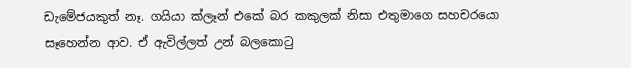ඩැමේජයකුත් නෑ. ගයියා ක්ලෑන් එකේ බර කකුලක් නිසා එතුමාගෙ සහචරයො සෑහෙන්න ආව. ඒ ඇවිල්ලත් උන් බලකොටු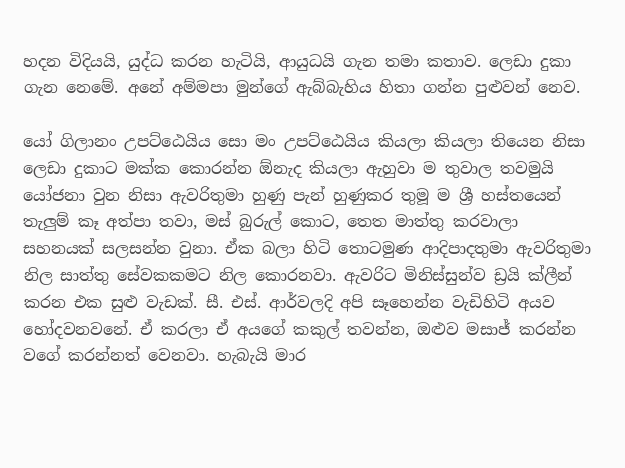හදන විදියයි, යුද්ධ කරන හැටියි, ආයුධයි ගැන තමා කතාව. ලෙඩා දුකා ගැන නෙමේ. අනේ අම්මපා මුන්ගේ ඇබ්බැහිය හිතා ගන්න පුළුවන් නෙව.

යෝ ගිලානං උපට්ඨෙයිය සො මං උපට්ඨෙයිය කියලා කියලා තියෙන නිසා ලෙඩා දුකාට මක්ක කොරන්න ඕනැද කියලා ඇහුවා ම තුවාල තවමුයි යෝජනා වුන නිසා ඇවරිතුමා හුණු පැන් හුණුකර තුමූ ම ශ්‍රී හස්තයෙන් තැලුම් කෑ අත්පා තවා, මස් බුරුල් කොට, තෙත මාත්තු කරවාලා සහනයක් සලසන්න වුනා. ඒක බලා හිටි තොටමුණ ආදිපාදතුමා ඇවරිතුමා නිල සාත්තු සේවකකමට නිල කොරනවා. ඇවරිට මිනිස්සුන්ව ඩ්‍රයි ක්ලීන් කරන එක සුළු වැඩක්. සී. එස්. ආර්වලදි අපි සෑහෙන්න වැඩිහිටි අයව හෝදවනවනේ. ඒ කරලා ඒ අයගේ කකුල් තවන්න, ඔළුව මසාජ් කරන්න වගේ කරන්නත් වෙනවා. හැබැයි මාර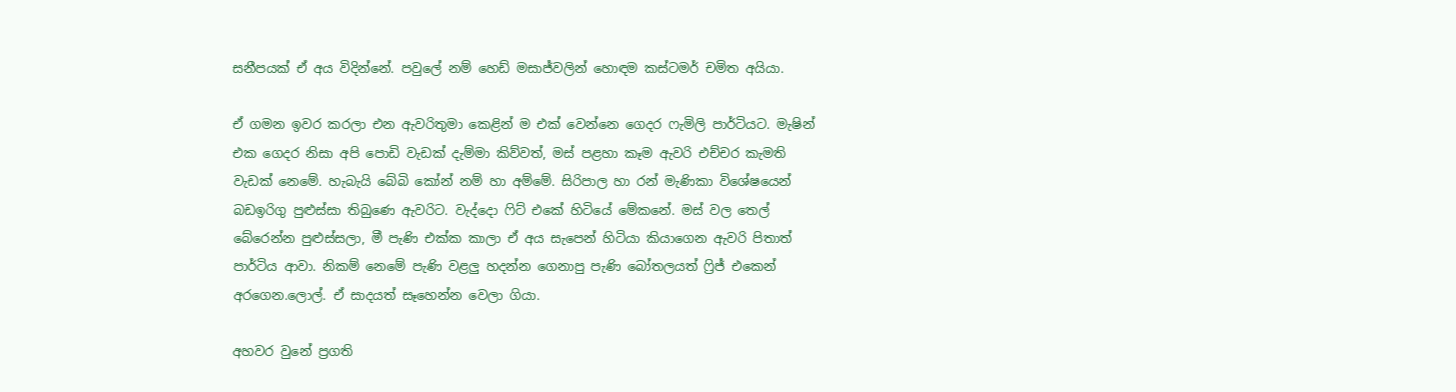සනීපයක් ඒ අය විදින්නේ. පවුලේ නම් හෙඩ් මසාජ්වලින් හොඳම කස්ටමර් චමිත අයියා.

ඒ ගමන ඉවර කරලා එන ඇවරිතුමා කෙළින් ම එක් වෙන්නෙ ගෙදර ෆැමිලි පාර්ටියට. මැෂින් එක ගෙදර නිසා අපි පොඩි වැඩක් දැම්මා කිව්වත්, මස් පළහා කෑම ඇවරි එච්චර කැමති වැඩක් නෙමේ. හැබැයි බේබි කෝන් නම් හා අම්මේ. සිරිපාල හා රන් මැණිකා විශේෂයෙන් බඩඉරිගු පුළුස්සා තිබුණෙ ඇවරිට. වැද්දො ෆිට් එකේ හිටියේ මේකනේ. මස් වල තෙල් බේරෙන්න පුළුස්සලා, මී පැණි එක්ක කාලා ඒ අය සැපෙන් හිටියා කියාගෙන ඇවරි පිතාත් පාර්ටිය ආවා. නිකම් නෙමේ පැණි වළලු හදන්න ගෙනාපු පැණි බෝතලයත් ෆ්‍රිජ් එකෙන් අරගෙන.ලොල්. ඒ සාදයත් සෑහෙන්න වෙලා ගියා.

අහවර වුනේ ප්‍රගති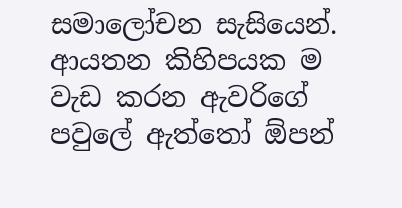සමාලෝචන සැසියෙන්. ආයතන කිහිපයක ම වැඩ කරන ඇවරිගේ පවුලේ ඇත්තෝ ඕපන්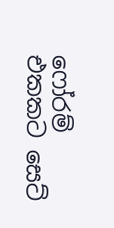ෆෝරම් එකකට සෙට්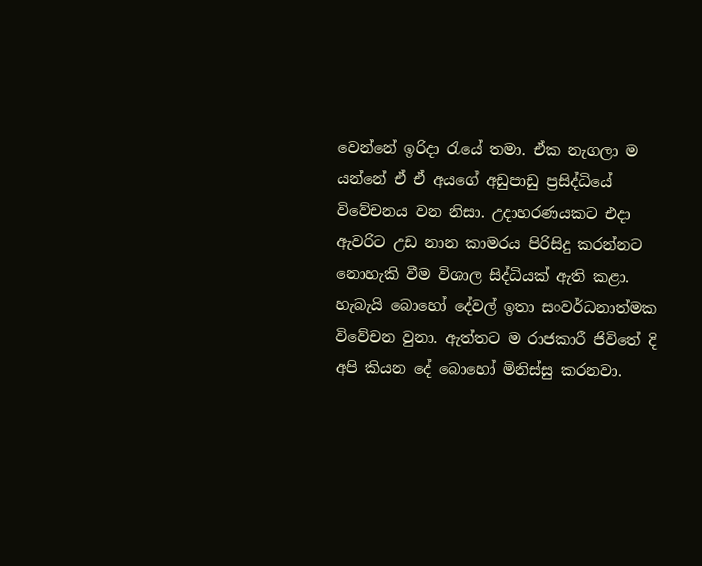වෙන්නේ ඉරිදා රැයේ තමා. ඒක නැගලා ම යන්නේ ඒ ඒ අයගේ අඩුපාඩු ප්‍රසිද්ධියේ විවේචනය වන නිසා. උදාහරණයකට එදා ඇවරිට උඩ නාන කාමරය පිරිසිදු කරන්නට නොහැකි වීම විශාල සිද්ධියක් ඇති කළා. හැබැයි බොහෝ දේවල් ඉතා සංවර්ධනාත්මක විවේචන වුනා. ඇත්තට ම රාජකාරී ජිවිතේ දි අපි කියන දේ බොහෝ මිනිස්සු කරනවා.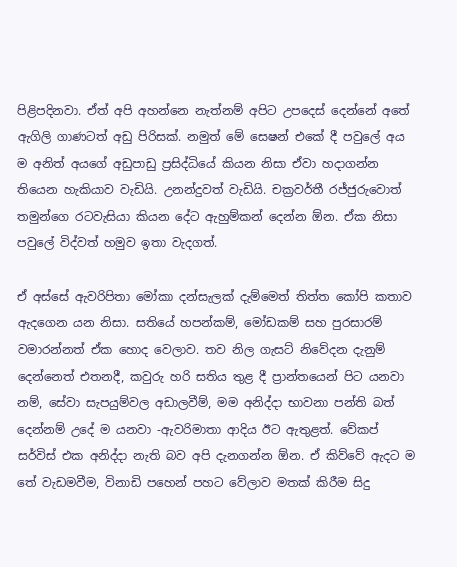පිළිපදිනවා. ඒත් අපි අහන්නෙ නැත්නම් අපිට උපදෙස් දෙන්නේ අතේ ඇගිලි ගාණටත් අඩු පිරිසක්. නමුත් මේ සෙෂන් එකේ දී පවුලේ අය ම අනිත් අයගේ අඩුපාඩු ප්‍රසිද්ධියේ කියන නිසා ඒවා හදාගන්න තියෙන හැකියාව වැඩියි. උනන්දුවත් වැඩියි. චක්‍රවර්තී රජ්ජුරුවොත් තමුන්ගෙ රටවැසියා කියන දේට ඇහුම්කන් දෙන්න ඕන. ඒක නිසා පවුලේ විද්වත් හමුව ඉතා වැදගත්.

ඒ අස්සේ ඇවරිපිතා මෝකා දන්සැලක් දැම්මෙත් තිත්ත කෝපි කතාව ඇදගෙන යන නිසා. සතියේ හපන්කම්, මෝඩකම් සහ පුරසාරම් වමාරන්නත් ඒක හොද වෙලාව. තව නිල ගැසට් නිවේදන දැනුම් දෙන්නෙත් එතනදී, කවුරු හරි සතිය තුළ දී ප්‍රාන්තයෙන් පිට යනවා නම්, සේවා සැපයුම්වල අඩාලවීම්, මම අනිද්දා භාවනා පන්ති බත් දෙන්නම් උදේ ම යනවා -ඇවරිමාතා ආදිය ඊට ඇතුළත්. වේකප් සර්විස් එක අනිද්දා නැති බව අපි දැනගන්න ඕන. ඒ කිව්වේ ඇදට ම තේ වැඩමවීම, විනාඩි පහෙන් පහට වේලාව මතක් කිරීම සිදු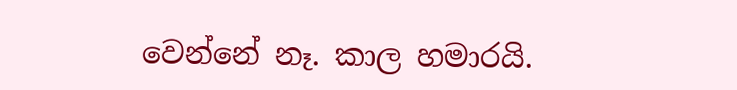වෙන්නේ නෑ. කාල හමාරයි.